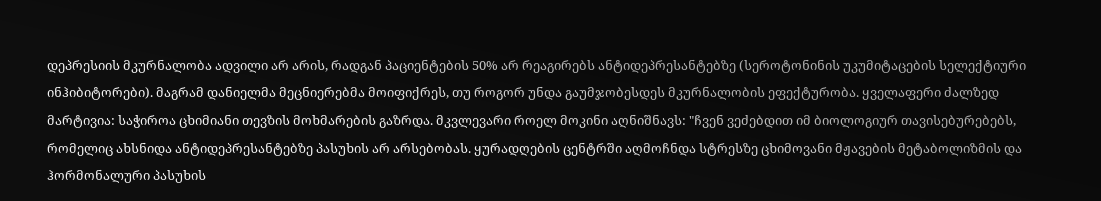დეპრესიის მკურნალობა ადვილი არ არის, რადგან პაციენტების 50% არ რეაგირებს ანტიდეპრესანტებზე (სეროტონინის უკუმიტაცების სელექტიური ინჰიბიტორები). მაგრამ დანიელმა მეცნიერებმა მოიფიქრეს, თუ როგორ უნდა გაუმჯობესდეს მკურნალობის ეფექტურობა. ყველაფერი ძალზედ მარტივია: საჭიროა ცხიმიანი თევზის მოხმარების გაზრდა. მკვლევარი როელ მოკინი აღნიშნავს: "ჩვენ ვეძებდით იმ ბიოლოგიურ თავისებურებებს, რომელიც ახსნიდა ანტიდეპრესანტებზე პასუხის არ არსებობას. ყურადღების ცენტრში აღმოჩნდა სტრესზე ცხიმოვანი მჟავების მეტაბოლიზმის და ჰორმონალური პასუხის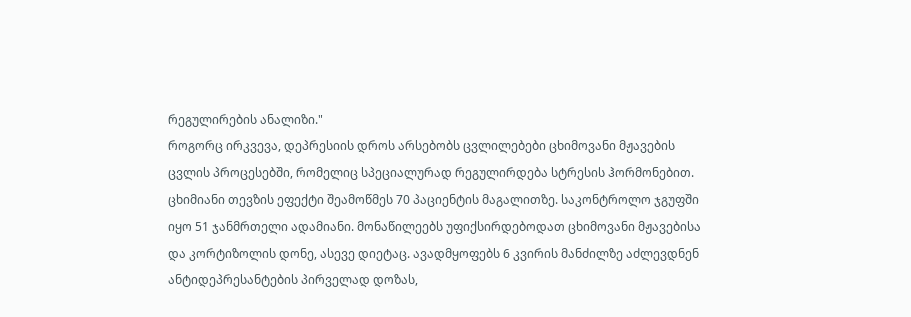რეგულირების ანალიზი."
როგორც ირკვევა, დეპრესიის დროს არსებობს ცვლილებები ცხიმოვანი მჟავების ცვლის პროცესებში, რომელიც სპეციალურად რეგულირდება სტრესის ჰორმონებით. ცხიმიანი თევზის ეფექტი შეამოწმეს 70 პაციენტის მაგალითზე. საკონტროლო ჯგუფში იყო 51 ჯანმრთელი ადამიანი. მონაწილეებს უფიქსირდებოდათ ცხიმოვანი მჟავებისა და კორტიზოლის დონე, ასევე დიეტაც. ავადმყოფებს 6 კვირის მანძილზე აძლევდნენ ანტიდეპრესანტების პირველად დოზას,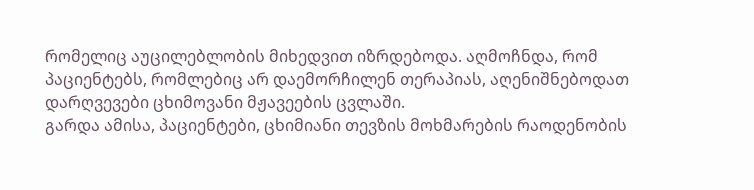რომელიც აუცილებლობის მიხედვით იზრდებოდა. აღმოჩნდა, რომ პაციენტებს, რომლებიც არ დაემორჩილენ თერაპიას, აღენიშნებოდათ დარღვევები ცხიმოვანი მჟავეების ცვლაში.
გარდა ამისა, პაციენტები, ცხიმიანი თევზის მოხმარების რაოდენობის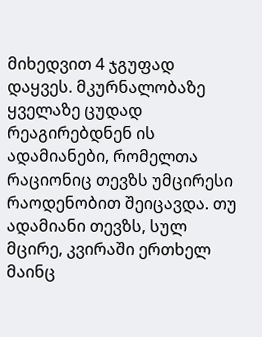მიხედვით 4 ჯგუფად დაყვეს. მკურნალობაზე ყველაზე ცუდად რეაგირებდნენ ის ადამიანები, რომელთა რაციონიც თევზს უმცირესი რაოდენობით შეიცავდა. თუ ადამიანი თევზს, სულ მცირე, კვირაში ერთხელ მაინც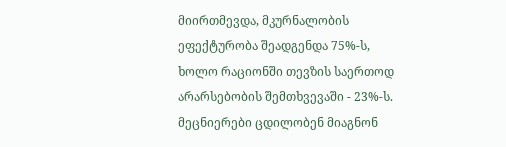მიირთმევდა, მკურნალობის ეფექტურობა შეადგენდა 75%-ს, ხოლო რაციონში თევზის საერთოდ არარსებობის შემთხვევაში - 23%-ს.
მეცნიერები ცდილობენ მიაგნონ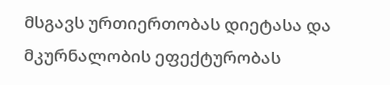მსგავს ურთიერთობას დიეტასა და მკურნალობის ეფექტურობას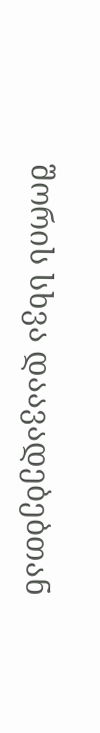შორის სხვა დაავადებებთან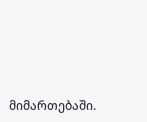მიმართებაში.